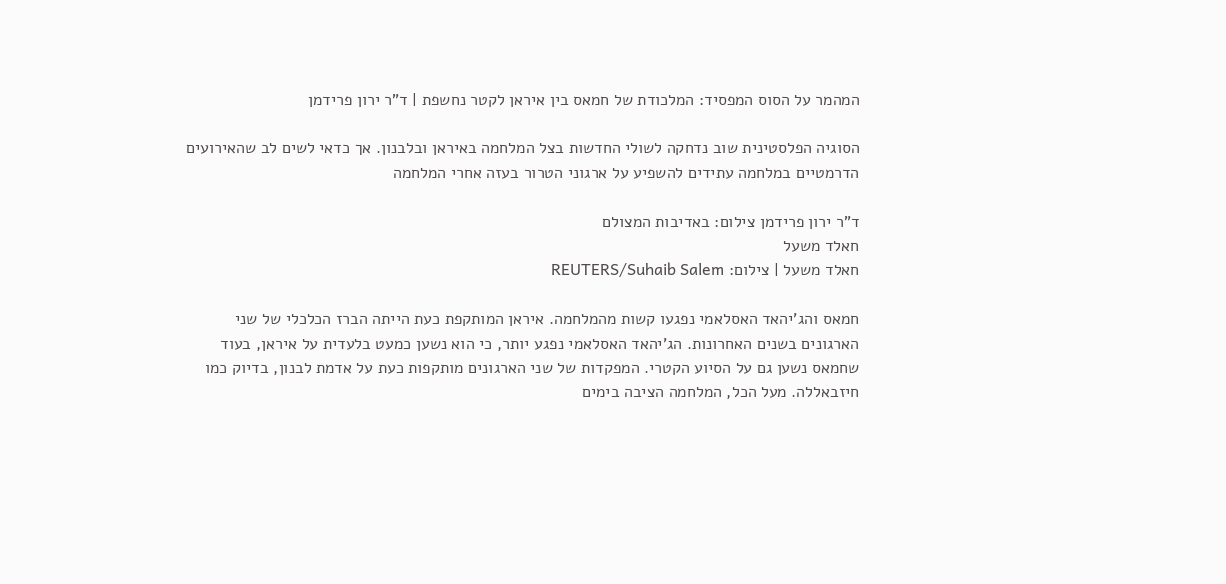המהמר על הסוס המפסיד: המלכודת של חמאס בין איראן לקטר נחשפת | ד"ר ירון פרידמן

הסוגיה הפלסטינית שוב נדחקה לשולי החדשות בצל המלחמה באיראן ובלבנון. אך כדאי לשים לב שהאירועים הדרמטיים במלחמה עתידים להשפיע על ארגוני הטרור בעזה אחרי המלחמה

ד"ר ירון פרידמן צילום: באדיבות המצולם
חאלד משעל
חאלד משעל | צילום: REUTERS/Suhaib Salem

חמאס והג'יהאד האסלאמי נפגעו קשות מהמלחמה. איראן המותקפת כעת הייתה הברז הכלכלי של שני הארגונים בשנים האחרונות. הג'יהאד האסלאמי נפגע יותר, כי הוא נשען כמעט בלעדית על איראן, בעוד שחמאס נשען גם על הסיוע הקטרי. המפקדות של שני הארגונים מותקפות כעת על אדמת לבנון, בדיוק כמו חיזבאללה. מעל הכל, המלחמה הציבה בימים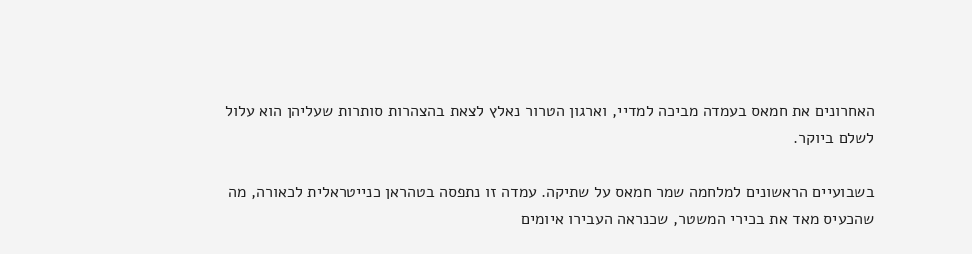האחרונים את חמאס בעמדה מביכה למדיי, וארגון הטרור נאלץ לצאת בהצהרות סותרות שעליהן הוא עלול לשלם ביוקר.

בשבועיים הראשונים למלחמה שמר חמאס על שתיקה. עמדה זו נתפסה בטהראן כנייטראלית לכאורה, מה שהכעיס מאד את בכירי המשטר, שכנראה העבירו איומים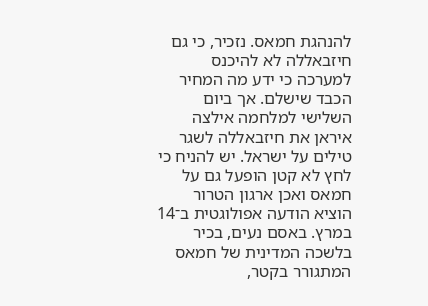להנהגת חמאס. נזכיר, כי גם חיזבאללה לא להיכנס למערכה כי ידע מה המחיר הכבד שישלם. אך ביום השלישי למלחמה אילצה איראן את חיזבאללה לשגר טילים על ישראל. יש להניח כי לחץ לא קטן הופעל גם על חמאס ואכן ארגון הטרור הוציא הודעה אפולוגטית ב־14 במרץ. באסם נעים, בכיר בלשכה המדינית של חמאס המתגורר בקטר,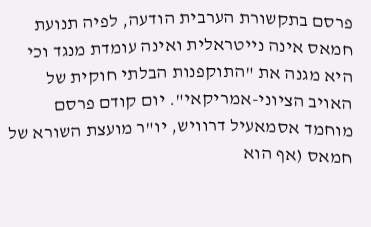פרסם בתקשורת הערבית הודעה, לפיה תנועת חמאס אינה נייטראלית ואינה עומדת מנגד וכי היא מגנה את "התוקפנות הבלתי חוקית של האויב הציוני-אמריקאי". יום קודם פרסם מוחמד אסמאעיל דרוויש, יו"ר מועצת השורא של חמאס (אף הוא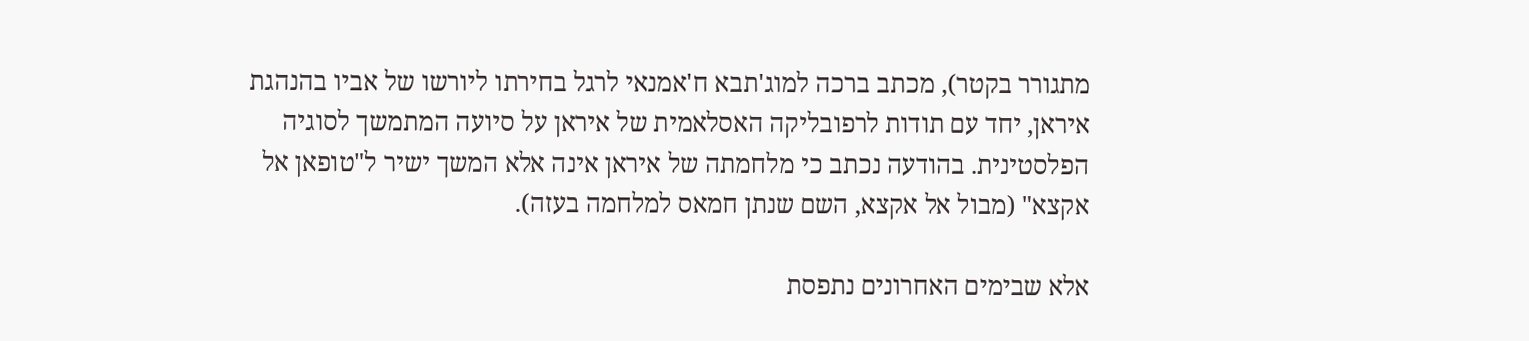מתגורר בקטר), מכתב ברכה למוג'תבא ח'אמנאי לרגל בחירתו ליורשו של אביו בהנהגת איראן, יחד עם תודות לרפובליקה האסלאמית של איראן על סיועה המתמשך לסוגיה הפלסטינית. בהודעה נכתב כי מלחמתה של איראן אינה אלא המשך ישיר ל"טופאן אל אקצא" (מבול אל אקצא, השם שנתן חמאס למלחמה בעזה).

אלא שבימים האחרונים נתפסת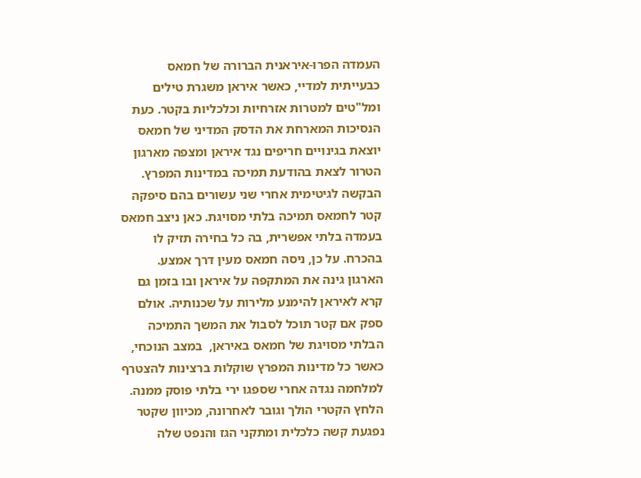העמדה הפרו-איראנית הברורה של חמאס כבעייתית למדיי, כאשר איראן משגרת טילים ומל"טים למטרות אזרחיות וכלכליות בקטר. כעת הנסיכות המארחת את הדסק המדיני של חמאס יוצאת בגינויים חריפים נגד איראן ומצפה מארגון הטרור לצאת בהודעת תמיכה במדינות המפרץ. הבקשה לגיטימית אחרי שני עשורים בהם סיפקה קטר לחמאס תמיכה בלתי מסויגת. כאן ניצב חמאס בעמדה בלתי אפשרית, בה כל בחירה תזיק לו בהכרח. על כן, ניסה חמאס מעין דרך אמצע. הארגון גינה את המתקפה על איראן ובו בזמן גם קרא לאיראן להימנע מלירות על שכנותיה. אולם ספק אם קטר תוכל לסבול את המשך התמיכה הבלתי מסויגת של חמאס באיראן,  במצב הנוכחי, כאשר כל מדינות המפרץ שוקלות ברצינות להצטרף למלחמה נגדה אחרי שספגו ירי בלתי פוסק ממנה. הלחץ הקטרי הולך וגובר לאחרונה, מכיוון שקטר נפגעת קשה כלכלית ומתקני הגז והנפט שלה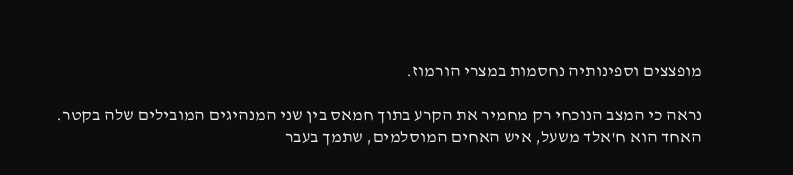מופצצים וספינותיה נחסמות במצרי הורמוז.

נראה כי המצב הנוכחי רק מחמיר את הקרע בתוך חמאס בין שני המנהיגים המובילים שלה בקטר. האחד הוא ח'אלד משעל, איש האחים המוסלמים, שתמך בעבר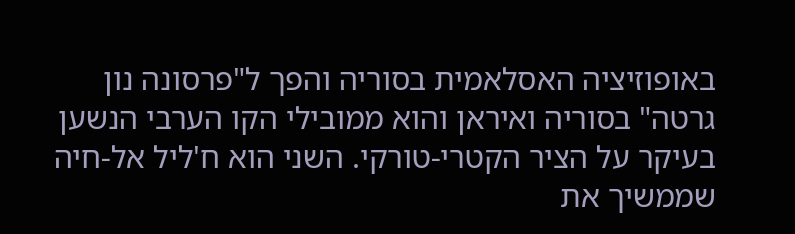באופוזיציה האסלאמית בסוריה והפך ל"פרסונה נון גרטה" בסוריה ואיראן והוא ממובילי הקו הערבי הנשען בעיקר על הציר הקטרי-טורקי. השני הוא ח'ליל אל-חיה שממשיך את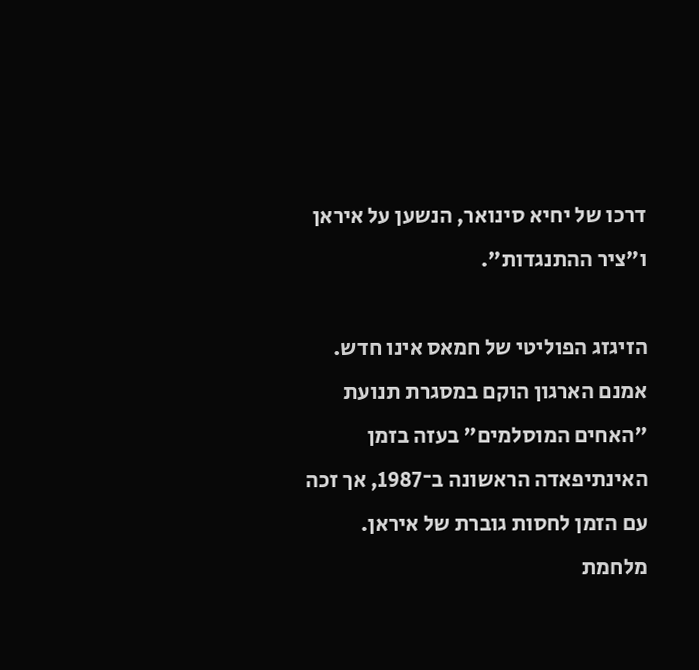דרכו של יחיא סינואר, הנשען על איראן ו"ציר ההתנגדות".

הזיגזג הפוליטי של חמאס אינו חדש. אמנם הארגון הוקם במסגרת תנועת "האחים המוסלמים" בעזה בזמן האינתיפאדה הראשונה ב־1987, אך זכה עם הזמן לחסות גוברת של איראן. מלחמת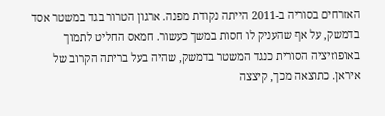האזרחים בסוריה ב-2011 הייתה נקודת מפנה. ארגון הטרור בגד במשטר אסד בדמשק, על אף שהעניק לו חסות במשך כעשור. חמאס החליט לתמוך באופוזיציה הסורית כנגד המשטר בדמשק, שהיה בעל בריתה הקרוב של איראן. כתוצאה מכך, קיצצה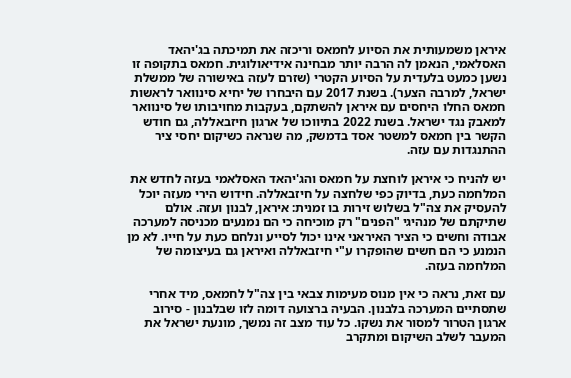איראן משמעותית את הסיוע לחמאס וריכזה את תמיכתה בג'יהאד האסלאמי, הנאמן לה הרבה יותר מבחינה אידיאולוגית. חמאס בתקופה זו נשען כמעט בלעדית על הסיוע הקטרי (שזרם לעזה באישורה של ממשלת ישראל, למרבה הצער). בשנת 2017 עם היבחרו של יחיא סינוואר לראשות חמאס החלו היחסים עם איראן להשתקם, בעקבות מחויבותו של סינוואר למאבק נגד ישראל. בשנת 2022 בתיווכו של ארגון חיזבאללה, גם חודש הקשר בין חמאס למשטר אסד בדמשק, מה שנראה כשיקום יחסי ציר ההתנגדות עם עזה.

יש להניח כי איראן לוחצת על חמאס והג'יהאד האסלאמי בעזה לחדש את המלחמה כעת, בדיוק כפי שלחצה על חיזבאללה. חידוש הירי מעזה יוכל להעסיק את צה"ל בשלוש זירות בו זמנית: איראן, לבנון ועזה. אולם שתיקתם של מנהיגי "הפנים" רק מוכיחה כי הם נמנעים מכניסה למערכה אבודה וחשים כי הציר האיראני אינו יכול לסייע ונלחם כעת על חייו. לא מן הנמנע כי הם חשים שהופקרו ע"י חיזבאללה ואיראן גם בעיצומה של המלחמה בעזה.

עם זאת, נראה כי אין מנוס מעימות צבאי בין צה"ל לחמאס, מיד אחרי שתסתיים המערכה בלבנון. הבעיה ברצועה דומה לזו שבלבנון - סירוב ארגון הטרור למסור את נשקו. כל עוד מצב זה נמשך, מונעת ישראל את המעבר לשלב השיקום ומתקרב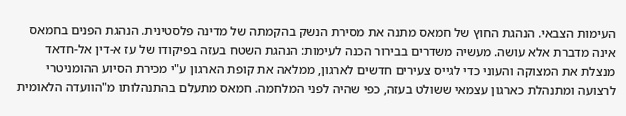העימות הצבאי. הנהגת החוץ של חמאס מתנה את מסירת הנשק בהקמתה של מדינה פלסטינית. הנהגת הפנים בחמאס אינה מדברת אלא עושה. מעשיה משדרים בבירור הכנה לעימות: הנהגת השטח בעזה בפיקודו של עז א-דין אל-חדאד מנצלת את המצוקה והעוני כדי לגייס צעירים חדשים לארגון, ממלאה את קופת הארגון ע"י מכירת הסיוע ההומניטרי לרצועה ומתנהלת כארגון עצמאי ששולט בעזה, כפי שהיה לפני המלחמה. חמאס מתעלם בהתנהלותו מ"הוועדה הלאומית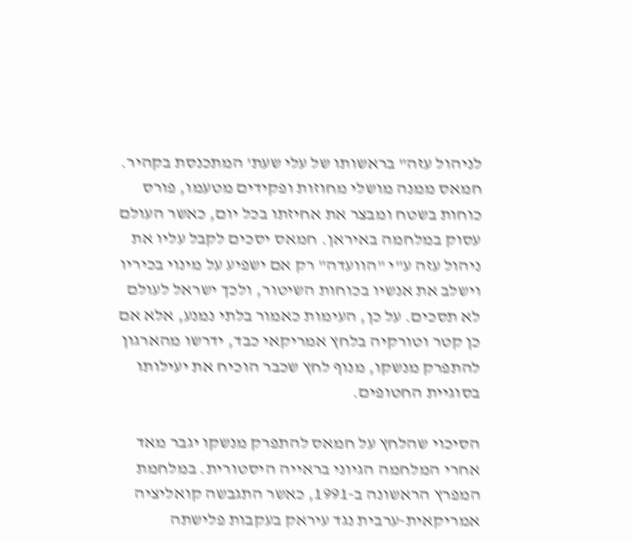לניהול עזה" בראשותו של עלי שעת' המתכנסת בקהיר. חמאס ממנה מושלי מחוזות ופקידים מטעמו, פורס כוחות בשטח ומבצר את אחיזתו בכל יום, כאשר העולם עסוק במלחמה באיראן. חמאס יסכים לקבל עליו את ניהול עזה ע"י "הוועדה" רק אם ישפיע על מינוי בכיריו וישלב את אנשיו בכוחות השיטור, ולכך ישראל לעולם לא תסכים. על כן, העימות כאמור בלתי נמנע, אלא אם כן קטר וטורקיה בלחץ אמריקאי כבד, ידרשו מהארגון להתפרק מנשקו, מנוף לחץ שכבר הוכיח את יעילותו בסוגיית החטופים.

הסיכוי שהלחץ על חמאס להתפרק מנשקו יגבר מאד אחרי המלחמה הגיוני בראייה היסטורית. במלחמת המפרץ הראשונה ב-1991, כאשר התגבשה קואליציה אמריקאית-ערבית נגד עיראק בעקבות פלישתה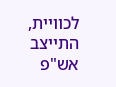לכוויית, התייצב אש"פ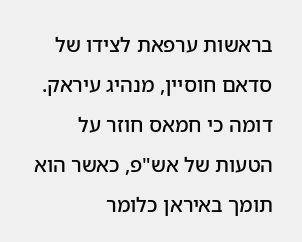בראשות ערפאת לצידו של סדאם חוסיין, מנהיג עיראק. דומה כי חמאס חוזר על הטעות של אש"פ, כאשר הוא תומך באיראן כלומר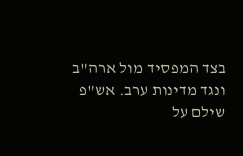בצד המפסיד מול ארה"ב ונגד מדינות ערב. אש"פ שילם על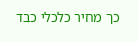כך מחיר כלכלי כבד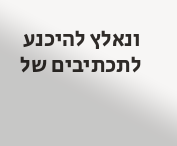ונאלץ להיכנע לתכתיבים של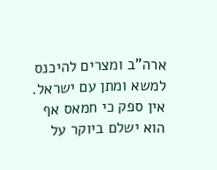ארה"ב ומצרים להיכנס למשא ומתן עם ישראל. אין ספק כי חמאס אף הוא ישלם ביוקר על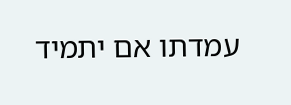עמדתו אם יתמיד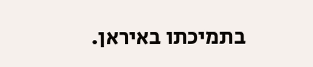בתמיכתו באיראן.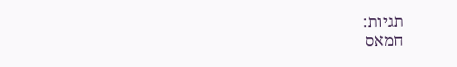תגיות:
חמאס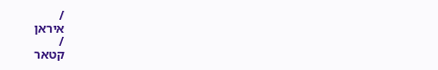/
איראן
/
קטאר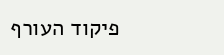פיקוד העורף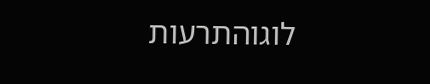לוגוהתרעות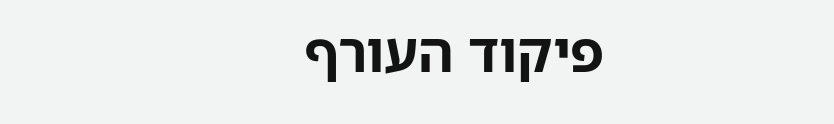פיקוד העורף